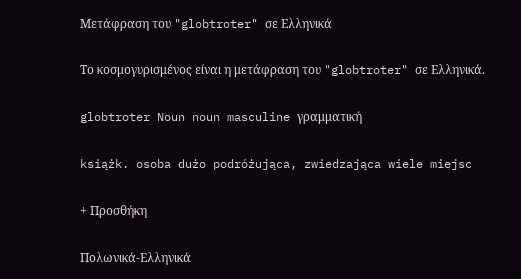Μετάφραση του "globtroter" σε Ελληνικά

Το κοσμογυρισμένος είναι η μετάφραση του "globtroter" σε Ελληνικά.

globtroter Noun noun masculine γραμματική

książk. osoba dużo podróżująca, zwiedzająca wiele miejsc

+ Προσθήκη

Πολωνικά-Ελληνικά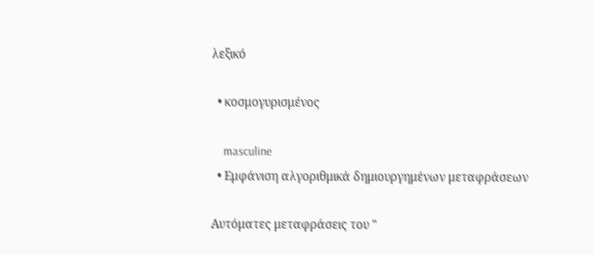λεξικό

  • κοσμογυρισμένος

    masculine
  • Εμφάνιση αλγοριθμικά δημιουργημένων μεταφράσεων

Αυτόματες μεταφράσεις του "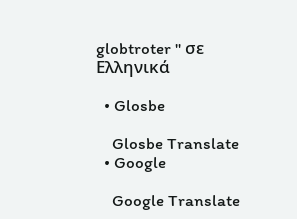globtroter " σε Ελληνικά

  • Glosbe

    Glosbe Translate
  • Google

    Google Translate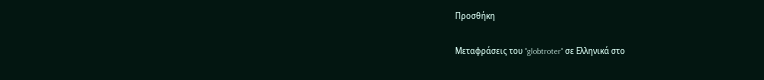Προσθήκη

Μεταφράσεις του "globtroter" σε Ελληνικά στο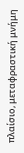πλαίσιο, μεταφραστική μνήμη